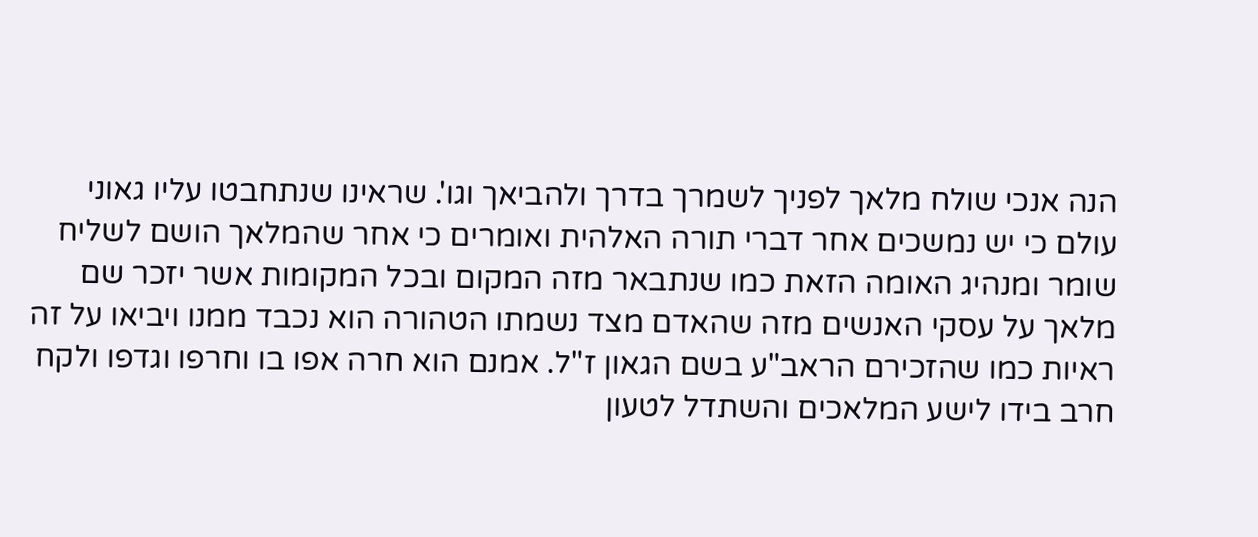הנה אנכי שולח מלאך לפניך לשמרך בדרך ולהביאך וגו'. שראינו שנתחבטו עליו גאוני עולם כי יש נמשכים אחר דברי תורה האלהית ואומרים כי אחר שהמלאך הושם לשליח שומר ומנהיג האומה הזאת כמו שנתבאר מזה המקום ובכל המקומות אשר יזכר שם מלאך על עסקי האנשים מזה שהאדם מצד נשמתו הטהורה הוא נכבד ממנו ויביאו על זה ראיות כמו שהזכירם הראב"ע בשם הגאון ז"ל. אמנם הוא חרה אפו בו וחרפו וגדפו ולקח חרב בידו לישע המלאכים והשתדל לטעון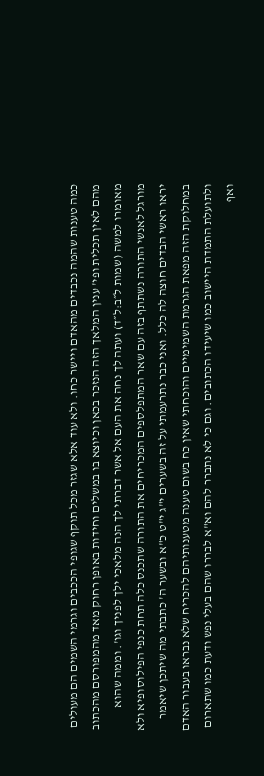כמה טענות שהמה נכבדים מהאדם ויישר כחו. ולא עוד אלא שגזר מכל תוקף שגופי הככבים וגרמי השמים הם מעולים מהם לאין תכלית ופי' ענין המלאך הזה הנזכר בכאן וכיוצא בו במשלים וחידות באופן רחוק מאד מהמפורסם מהכתוב מאומרו למשה (שמות ל״ב:ל״ד) ועתה לך נחה את העם אל אשר דברתי לך הנה מלאכי ילך לפניך וגו'. וממה שהוא מורגל לאנשי התורה נשתתף בזה עם שאר המתפלספים המכריחים את התורה שתכנס כלה תחת כנפי הפילוסופיא ולא יראו ראשי הבדים חוצה לה כלל. ואני כבר נתרעמתי על זה בשערים י"ג י"ט כ"א ובשער ה' כתבתי מה שיתכן שיאמר במחלוקת הזה מפאת הגרמת השמימיים והוכחתי שאין כח בשום טענה מטענותיהם להכריח שלא נבראו בעבור האדם ולתועלת התמדת היישוב כמו שיעידו הכתובים. וגם כי לא נתברר להם וא"א לבררו שהם בעלי נפש ודעת כמו שתארום ואף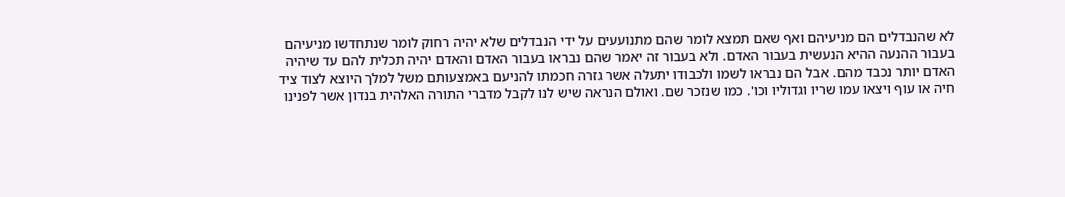לא שהנבדלים הם מניעיהם ואף שאם תמצא לומר שהם מתנועעים על ידי הנבדלים שלא יהיה רחוק לומר שנתחדשו מניעיהם בעבור ההנעה ההיא הנעשית בעבור האדם. ולא בעבור זה יאמר שהם נבראו בעבור האדם והאדם יהיה תכלית להם עד שיהיה האדם יותר נכבד מהם. אבל הם נבראו לשמו ולכבודו יתעלה אשר גזרה חכמתו להניעם באמצעותם משל למלך היוצא לצוד ציד חיה או עוף ויצאו עמו שריו וגדוליו וכו'. כמו שנזכר שם. ואולם הנראה שיש לנו לקבל מדברי התורה האלהית בנדון אשר לפנינו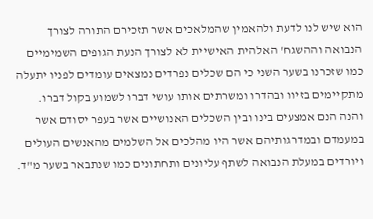הוא שיש לנו לדעת ולהאמין שהמלאכים אשר תזכירם התורה לצורך הנבואה וההשגח' האלהית האישיית לא לצורך הנעת הגופים השמימיים כמו שזכרנו בשער השני כי הם שכלים נפרדים נמצאים עומדים לפניו יתעלה מתקיימים בזיוו ובהדרו ומשרתים אותו עושי דברו לשמוע בקול דברו. והנה הנם אמצעים בינו ובין השכלים האנושיים אשר בעפר יסודם אשר במעמדם ובמדרגותיהם אשר היו מהלכים אל השלמים מהאנשים העולים ויורדים במעלת הנבואה לשתף עליונים ותחתונים כמו שנתבאר בשער מ"ד.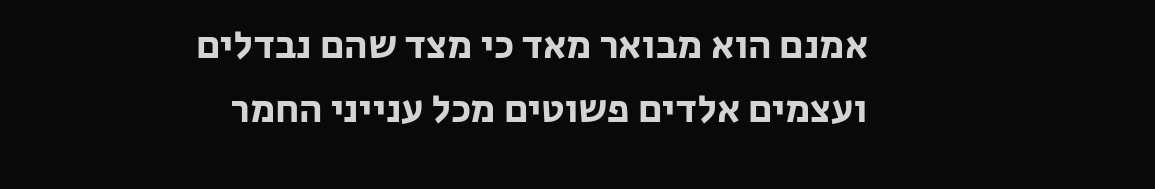אמנם הוא מבואר מאד כי מצד שהם נבדלים ועצמים אלדים פשוטים מכל ענייני החמר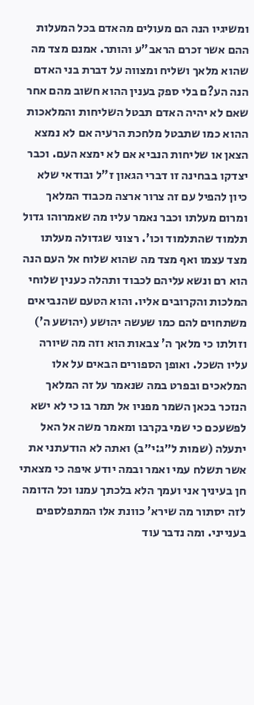ומשיגיו הנה הם מעולים מהאדם בכל המעלות ההם אשר זכרם הראב"ע והותר. אמנם מצד מה שהוא מלאך ושליח ומצווה על דברת בני האדם הנה הע?ם בלי ספק בענין ההוא חשוב מהם אחר שאם לא יהיה האדם תבטל השליחות והמלאכות ההוא כמו שתבטל מלחכת הרעיה אם לא נמצא הצאן או שליחות הנביא אם לא ימצא העם. וכבר יצדקו בבחינה זו דברי הגאון ז"ל ובודאי שלא כיון להפיל עם זה צרור ארצה מכבוד המלאך ומרום מעלתו וכבר נאמר עליו מה שאמרוהו גדול תלמוד שהתלמוד וכו'. רצוני שגדולה מעלתו מצד עצמו ואף מצד מה שהוא שלוח אל העם הנה הוא רם ונשא עליהם לכבוד ותהלה כענין שלוחי המלכות והקרובים אליו. והוא הטעם שהנביאים משתחוים להם כמו שעשה יהושע (יהושע ה') וזולתו כי מלאך ה' צבאות הוא וזה מה שיורה עליו השכל. ואופן הספורים הבאים על אלו המלאכים ובפרט במה שנאמר על זה המלאך הנזכר בכאן השמר מפניו אל תמר בו כי לא ישא לפשעכם כי שמי בקרבו ומאמר משה אל האל יתעלה (שמות ל״ג:י״ב) ואתה לא הודעתני את אשר תשלח עמי ואמר ובמה יודע איפה כי מצאתי חן בעיניך אני ועמך הלא בלכתך עמנו וכל הדומה לזה יסתור מה שירא' כוונת אלו המתפלספים בענייני. ומה נדבר עוד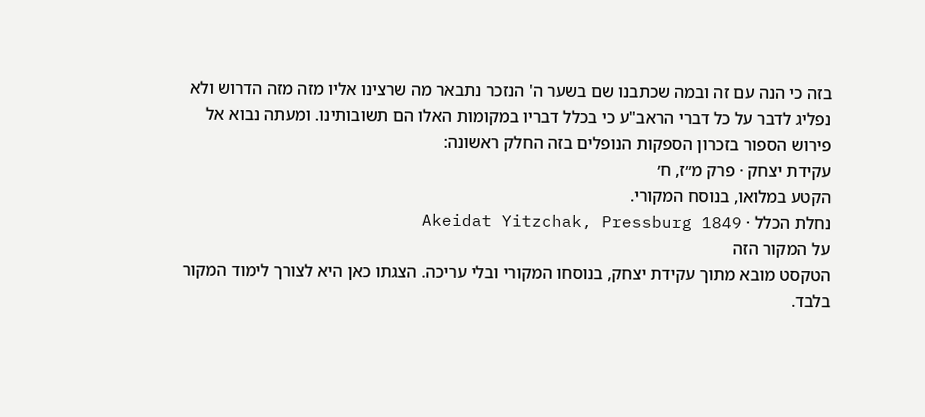בזה כי הנה עם זה ובמה שכתבנו שם בשער ה' הנזכר נתבאר מה שרצינו אליו מזה מזה הדרוש ולא נפליג לדבר על כל דברי הראב"ע כי בכלל דבריו במקומות האלו הם תשובותינו. ומעתה נבוא אל פירוש הספור בזכרון הספקות הנופלים בזה החלק ראשונה:
עקידת יצחק · פרק מ״ז, ח׳
הקטע במלואו, בנוסח המקורי.
נחלת הכלל · Akeidat Yitzchak, Pressburg 1849
על המקור הזה
הטקסט מובא מתוך עקידת יצחק, בנוסחו המקורי ובלי עריכה. הצגתו כאן היא לצורך לימוד המקור בלבד.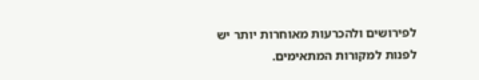לפירושים ולהכרעות מאוחרות יותר יש לפנות למקורות המתאימים.